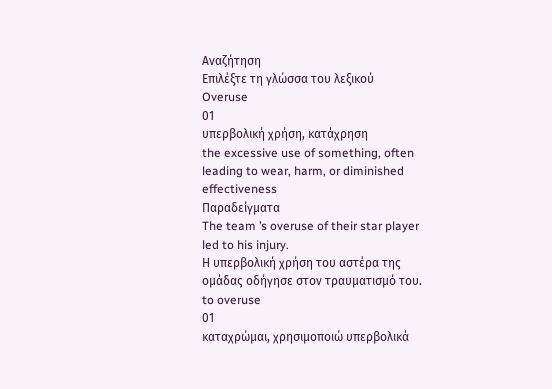Αναζήτηση
Επιλέξτε τη γλώσσα του λεξικού
Overuse
01
υπερβολική χρήση, κατάχρηση
the excessive use of something, often leading to wear, harm, or diminished effectiveness
Παραδείγματα
The team ’s overuse of their star player led to his injury.
Η υπερβολική χρήση του αστέρα της ομάδας οδήγησε στον τραυματισμό του.
to overuse
01
καταχρώμαι, χρησιμοποιώ υπερβολικά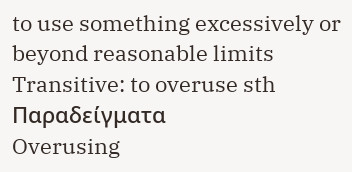to use something excessively or beyond reasonable limits
Transitive: to overuse sth
Παραδείγματα
Overusing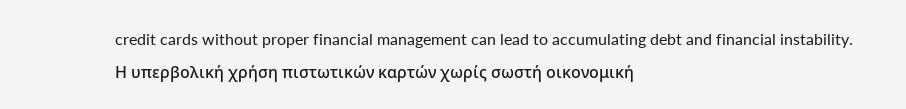credit cards without proper financial management can lead to accumulating debt and financial instability.
Η υπερβολική χρήση πιστωτικών καρτών χωρίς σωστή οικονομική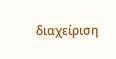διαχείριση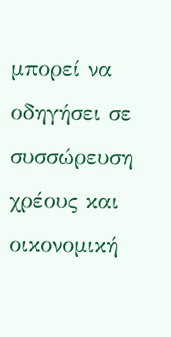μπορεί να οδηγήσει σε συσσώρευση χρέους και οικονομική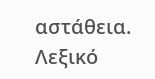αστάθεια.
Λεξικό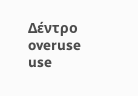Δέντρο
overuse
use